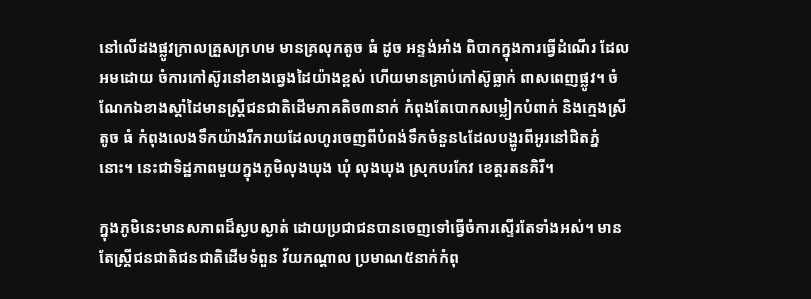នៅលើដងផ្លូវក្រាលគ្រួសក្រហម មានគ្រលុកតូច ធំ ដូច អន្ទង់អាំង ពិបាកក្នុងការធ្វើដំណើរ ដែលអមដោយ ចំការកៅស៊ូរនៅខាងឆ្វេងដៃយ៉ាងខ្ពស់ ហើយមានគ្រាប់កៅស៊ូធ្លាក់ ពាសពេញផ្លូវ។ ចំណែកឯខាងស្តាំដៃមានស្ត្រីជនជាតិដើមភាគតិច៣នាក់ កំពុងតែបោកសម្លៀកបំពាក់ និងក្មេងស្រីតូច ធំ កំពុងលេងទឹកយ៉ាងរីករាយដែលហូរចេញពីបំពង់ទឹកចំនួន៤ដែលបង្ហូរពីអូរនៅជិតភ្នំនោះ។ នេះជាទិដ្ឋភាពមួយក្នុងភូមិលុងឃុង ឃុំ លុងឃុង ស្រុកបរកែវ ខេត្តរតនគិរី។

ក្នុងភូមិនេះមានសភាពដ៏ស្ងបស្ងាត់ ដោយប្រជាជនបានចេញទៅធ្វើចំការស្ទើរតែទាំងអស់។ មានតែស្ត្រីជនជាតិជនជាតិដើមទំពួន វ័យកណ្តាល ប្រមាណ៥នាក់កំពុ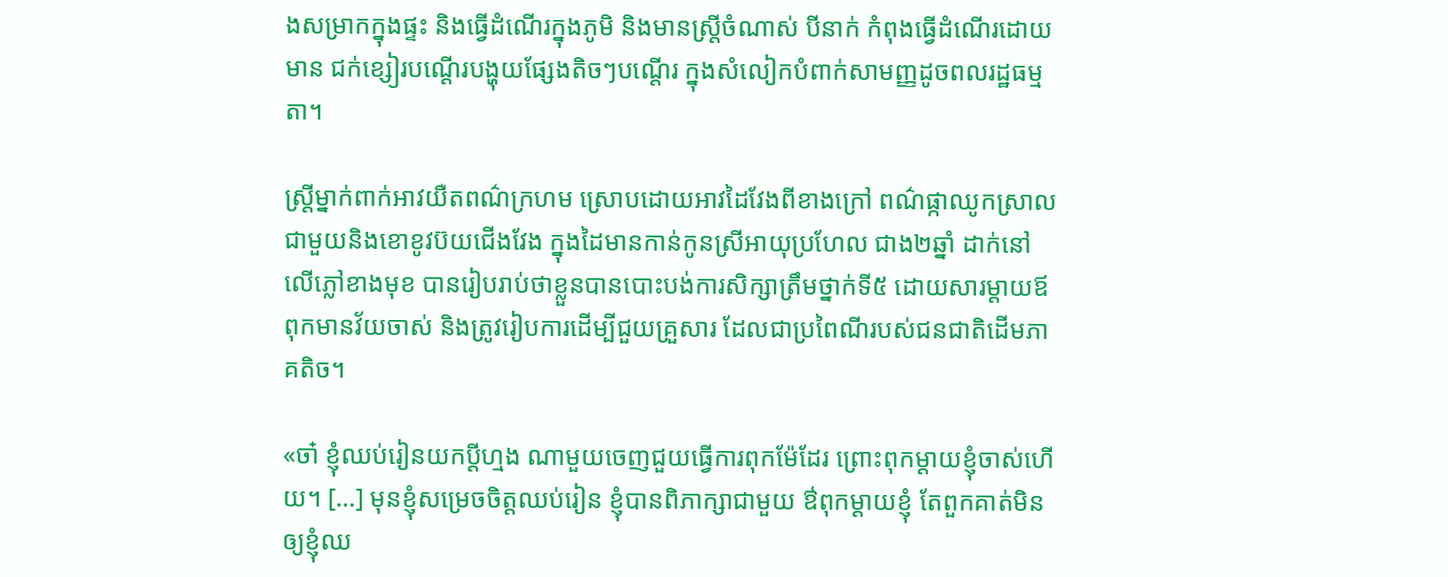ងសម្រាកក្នុងផ្ទះ និងធ្វើដំណើរក្នុងភូមិ និងមានស្ត្រីចំណាស់ បីនាក់ កំពុងធ្វើដំណើរដោយមាន ជក់ខ្សៀរបណ្តើរបង្ហុយផ្សែងតិចៗបណ្តើរ ក្នុងសំលៀកបំពាក់សាមញ្ញដូចពលរដ្ឋធម្មតា។

ស្រ្តីម្នាក់ពាក់អាវយឺតពណ៌ក្រហម ស្រោបដោយអាវដៃវែងពីខាងក្រៅ ពណ៌ផ្កាឈូកស្រាល ជាមួយនិងខោខូវប៊យជើងវែង ក្នុងដៃមានកាន់កូនស្រីអាយុប្រហែល ជាង២ឆ្នាំ ដាក់នៅលើភ្លៅខាងមុខ បានរៀបរាប់ថាខ្លួនបានបោះបង់ការសិក្សាត្រឹមថ្នាក់ទី៥ ដោយសារម្តាយឪពុកមានវ័យចាស់ និងត្រូវរៀបការដើម្បីជួយគ្រួសារ ដែលជាប្រពៃណីរបស់ជនជាតិដើមភាគតិច។

«ចា៎ ខ្ញុំឈប់រៀនយកប្ដីហ្មង ណាមួយចេញជួយធ្វើការពុកម៉ែដែរ ព្រោះពុកម្ដាយខ្ញុំចាស់ហើយ។ […] មុនខ្ញុំសម្រេចចិត្តឈប់រៀន ខ្ញុំបានពិភាក្សាជាមួយ ឳពុកម្ដាយខ្ញុំ តែពួកគាត់មិនឲ្យខ្ញុំឈ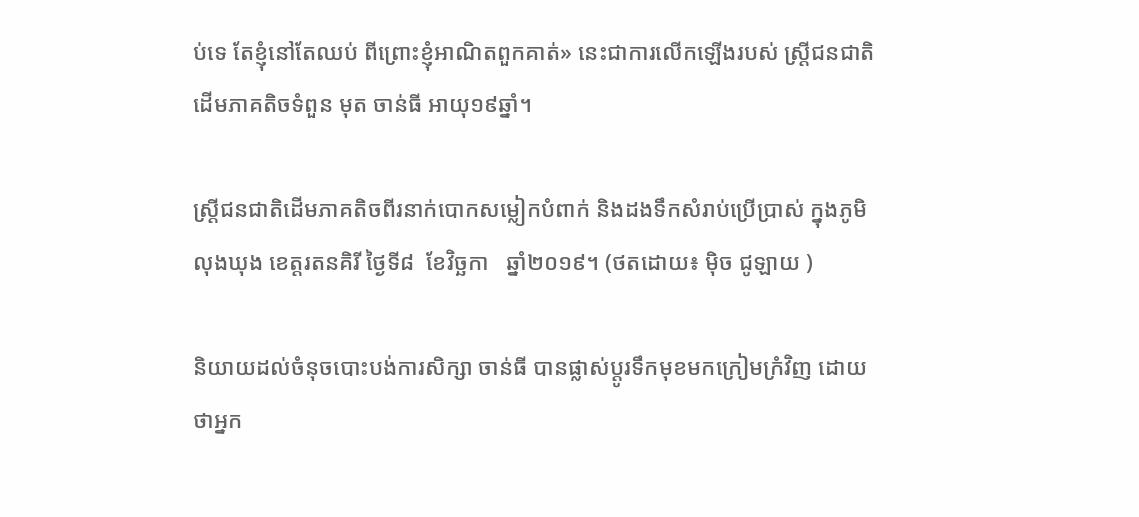ប់ទេ តែខ្ញុំនៅតែឈប់ ពីព្រោះខ្ញុំអាណិតពួកគាត់» នេះជាការលើកឡើងរបស់ ស្រ្តីជនជាតិដើមភាគតិចទំពួន មុត ចាន់ធី អាយុ១៩ឆ្នាំ។

ស្រ្តីជនជាតិដើមភាគតិចពីរនាក់បោកសម្លៀកបំពាក់ និងដងទឹកសំរាប់ប្រើប្រាស់ ក្នុងភូមិលុងឃុង ខេត្តរតនគិរី ថ្ងៃទី៨  ខែវិច្ឆកា   ឆ្នាំ២០១៩។ (ថតដោយ៖ ម៉ិច ជូឡាយ )

និយាយដល់ចំនុចបោះបង់ការសិក្សា ចាន់ធី បានផ្លាស់ប្ដូរទឹកមុខមកក្រៀមក្រំវិញ ដោយថាអ្នក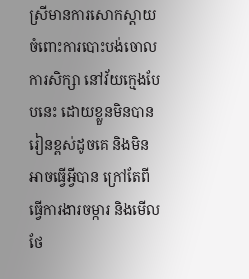ស្រីមានការសោកស្ដាយ ចំពោះការបោះបង់ចោលការសិក្សា នៅវ័យក្មេងបែបនេះ ដោយខ្លួនមិនបានរៀនខ្ពស់ដូចគេ និងមិនអាចធ្វើអ្វីបាន ក្រៅតែពីធ្វើការងារចម្ការ និងមើលថែ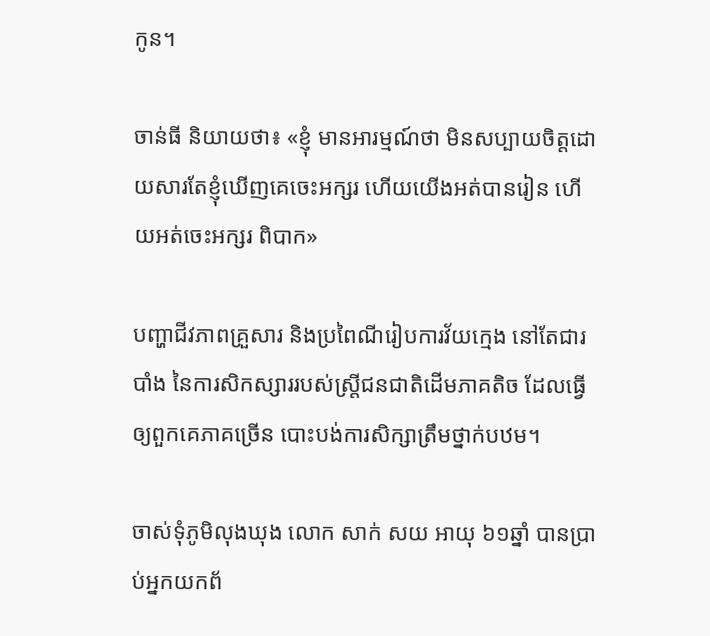កូន។

ចាន់ធី និយាយថា៖ «ខ្ញុំ មានអារម្មណ៍ថា មិនសប្បាយចិត្តដោយសារតែខ្ញុំឃើញគេចេះអក្សរ ហើយយើងអត់បានរៀន ហើយអត់ចេះអក្សរ ពិបាក»

បញ្ហាជីវភាពគ្រួសារ និងប្រពៃណីរៀបការវ័យក្មេង នៅតែជារបាំង នៃការសិកស្សាររបស់ស្រ្តីជនជាតិដើមភាគតិច ដែលធ្វើឲ្យពួកគេភាគច្រើន បោះបង់ការសិក្សាត្រឹមថ្នាក់បឋម។

ចាស់ទុំភូមិលុងឃុង លោក សាក់ សយ អាយុ ៦១ឆ្នាំ បានប្រាប់អ្នកយកព័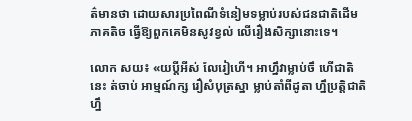ត៌មានថា ដោយសារប្រពៃណីទំនៀមទម្លាប់របស់ជនជាតិដើមភាគតិច ធ្វើឱ្យពួកគេមិនសូវខ្វល់ លើរឿងសិក្សានោះទេ។

លោក សយ៖ «យប្ដីអីស់ លែរៀហើ។ អាហ្នឹវាម្លាប់ចឹ ហើជាតិនេះ ត់ចាប់ អាម្មណ៍ក្ស រឿសំបុត្រស្នា ម្លាប់តាំពីដូតា ហ្នឹប្រត្តិជាតិហ្នឹ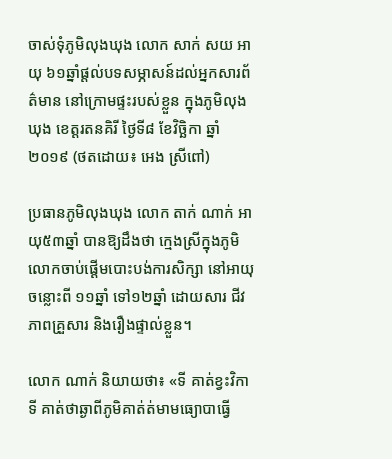ចាស់ទុំភូមិលុងឃុង លោក សាក់ សយ អាយុ ៦១ឆ្នាំផ្តល់បទសម្ភាសន៍ដល់អ្នកសារព័ត៌មាន នៅក្រោមផ្ទះរបស់ខ្លួន ក្នុងភូមិលុងឃុង ខេត្តរតនគិរី ថ្ងៃទី៨ ខែវិច្ឆិកា ឆ្នាំ២០១៩ (ថតដោយ៖ អេង ស្រីពៅ)

ប្រធានភូមិលុងឃុង លោក តាក់ ណាក់ អាយុ៥៣ឆ្នាំ បានឱ្យដឹងថា ក្មេងស្រីក្នុងភូមិលោកចាប់ផ្ដើមបោះបង់ការសិក្សា នៅអាយុចន្លោះពី ១១ឆ្នាំ ទៅ១២ឆ្នាំ ដោយសារ ជីវភាពគ្រួសារ និងរឿងផ្ទាល់ខ្លួន។

លោក ណាក់ និយាយថា៖ «ទី គាត់ខ្វះវិកា ទី គាត់ថាឆ្ងាពីភូមិគាត់ត់មាមធ្យោបាធ្វើ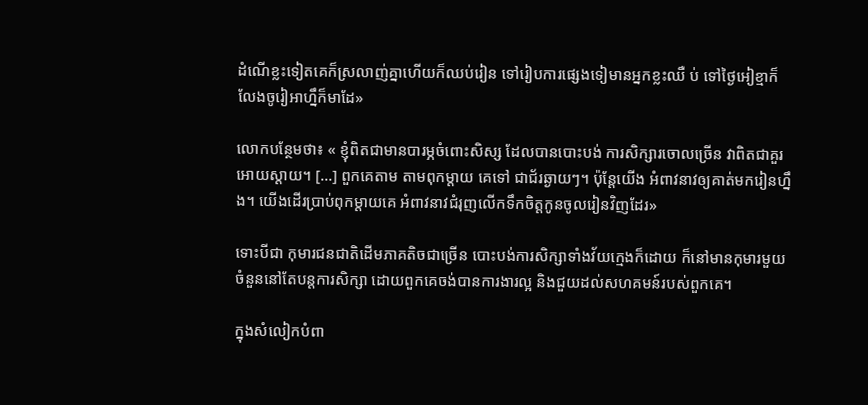ដំណើខ្លះទៀតគេក៏ស្រលាញ់គ្នាហើយក៏ឈប់រៀន ទៅរៀបការផ្សេងទៀមានអ្នកខ្លះឈឺ ប់ ទៅថ្ងៃអៀខ្មាក៏លែងចូរៀអាហ្នឹក៏មាដែ»

លោកបន្ថែមថា៖ « ខ្ញុំពិតជាមានបារម្ភចំពោះសិស្ស ដែលបានបោះបង់ ការសិក្សារចោលច្រើន វាពិតជាគួរអោយស្ដាយ។ […] ពួកគេតាម តាមពុកម្ដាយ គេទៅ ជាជ័រឆ្ងាយៗ។ ប៉ុន្តែយើង អំពាវនាវឲ្យគាត់មករៀនហ្នឹង។ យើងដើរប្រាប់ពុកម្ដាយគេ អំពាវនាវជំរុញលើកទឹកចិត្តកូនចូលរៀនវិញដែរ»

ទោះបីជា កុមារជនជាតិដើមភាគតិចជាច្រើន បោះបង់ការសិក្សាទាំងវ័យក្មេងក៏ដោយ ក៏នៅមានកុមារមួយចំនួននៅតែបន្តការសិក្សា ដោយពួកគេចង់បានការងារល្អ និងជួយដល់សហគមន៍របស់ពួកគេ។

ក្នុងសំលៀកបំពា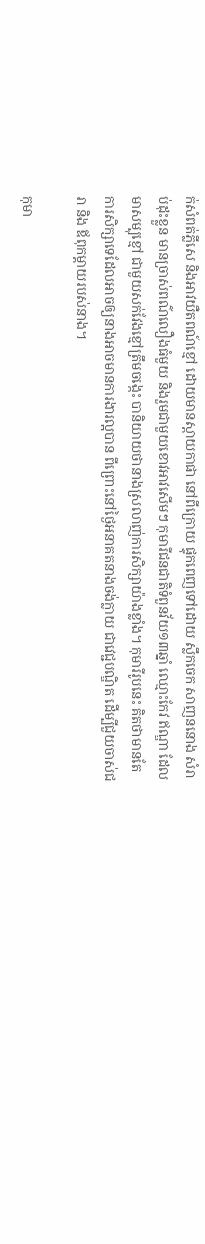ក់សំពត់ភ្លីសេ និងអាវយឺតពណ៍ខ្មៅ ដោយមានស្ពាយកាផា នៅពីក្រោយ ផ្ទុកពេញទៅដោយ ស្លឹកចេក សាញននោង សំរាប់ដុះខ្លួន មានច្រាស់ពណ៌លឿងធំមួយ និងរួមជាមួយខោវអាវសើមៗ កុមារីជនជាតិទំពួនវ័យ១៣ឆ្នាំ ឈ្មោះកែវ ឥណ្ឌា ដែលមាសម្បុខ្មៅ ជាមួយសក់វែងខ្មៅត្រឹមចង្កេះ បានិយាយថានាងស្រលាញ់ការសិក្សាយ៉ាងខ្លាំង។ កុមារីរូបនេះ គិតថាមានតែការសិក្សាទេដែលអាចឲ្យនាងអាចមានការងារល្អបាន ពីព្រោះនៅថ្ងៃអនាគតនាងចង់ក្លាយ ជាវេជ្ជបណ្ឌិត ដើម្បីជួយចាស់ជរា និង ឪពុកម្តាយរបស់នាង។

កុមា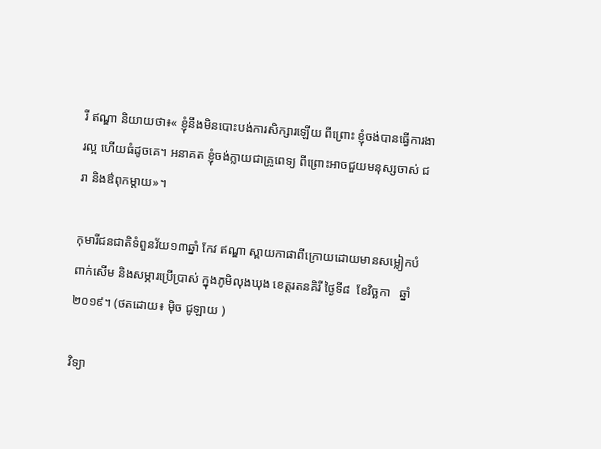រី ឥណ្ឌា និយាយថា៖« ខ្ញុំនឹងមិនបោះបង់ការសិក្សារឡើយ ពីព្រោះ ខ្ញុំចង់បានធ្វើការងារល្អ ហើយធំដូចគេ។ អនាគត ខ្ញុំចង់ក្លាយជាគ្រូពេទ្យ ពីព្រោះអាចជួយមនុស្សចាស់ ជរា និងឳពុកម្ដាយ»។

កុមារីជនជាតិទំពួនវ័យ១៣ឆ្នាំ កែវ ឥណ្ឌា ស្ពាយកាផាពីក្រោយដោយមានសម្លៀកបំពាក់សើម និងសម្ភារប្រើប្រាស់ ក្នុងភូមិលុងឃុង ខេត្តរតនគិរី ថ្ងៃទី៨  ខែវិច្ឆកា   ឆ្នាំ២០១៩។ (ថតដោយ៖ ម៉ិច ជូឡាយ )

វិទ្យា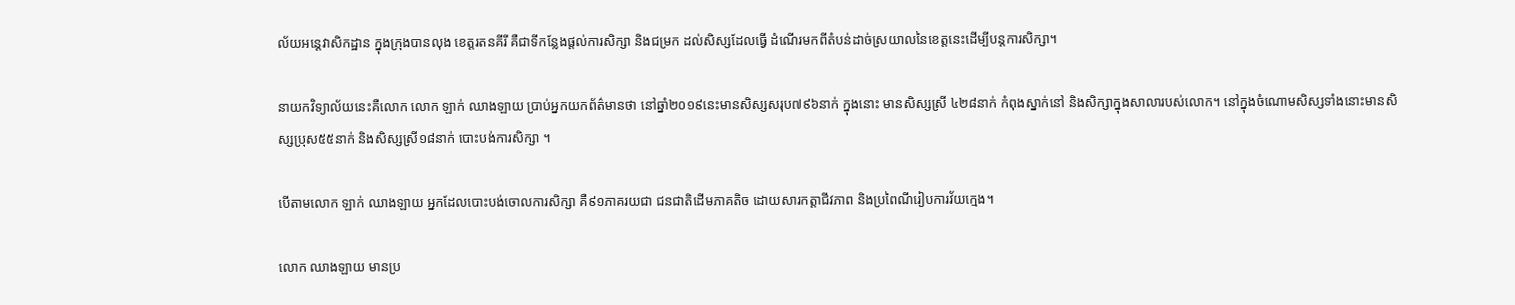ល័យអន្តេវាសិកដ្ឋាន ក្នុងក្រុងបានលុង ខេត្តរតនគីរី គឺជាទីកន្លែងផ្តល់ការសិក្សា និងជម្រក ដល់សិស្សដែលធ្វើ ដំណើរមកពីតំបន់ដាច់ស្រយាលនៃខេត្តនេះដើម្បីបន្តការសិក្សា។

នាយកវិទ្យាល័យនេះគឺលោក លោក ឡាក់ ឈាងឡាយ ប្រាប់អ្នកយកព័ត៌មានថា នៅឆ្នាំ២០១៩នេះមានសិស្សសរុប៧៩៦នាក់ ក្នុងនោះ មានសិស្សស្រី ៤២៨នាក់ កំពុងស្នាក់នៅ និងសិក្សាក្នុងសាលារបស់លោក។ នៅក្នុងចំណោមសិស្សទាំងនោះមានសិស្សប្រុស៥៥នាក់ និងសិស្សស្រី១៨នាក់ បោះបង់ការសិក្សា ។

បើតាមលោក ឡាក់ ឈាងឡាយ អ្នកដែលបោះបង់ចោលការសិក្សា គឺ៩១ភាគរយជា ជនជាតិដើមភាគតិច ដោយសារកត្តាជីវភាព និងប្រពៃណីរៀបការវ័យក្មេង។

លោក ឈាងឡាយ មានប្រ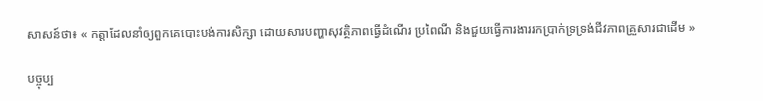សាសន៍ថា៖ « កត្តាដែលនាំឲ្យពួកគេបោះបង់ការសិក្សា ដោយសារបញ្ហាសុវត្ថិភាពធ្វើដំណើរ ប្រពៃណី និងជួយធ្វើការងាររកប្រាក់ទ្រទ្រង់ជីវភាពគ្រួសារជាដើម »

បច្ចុប្ប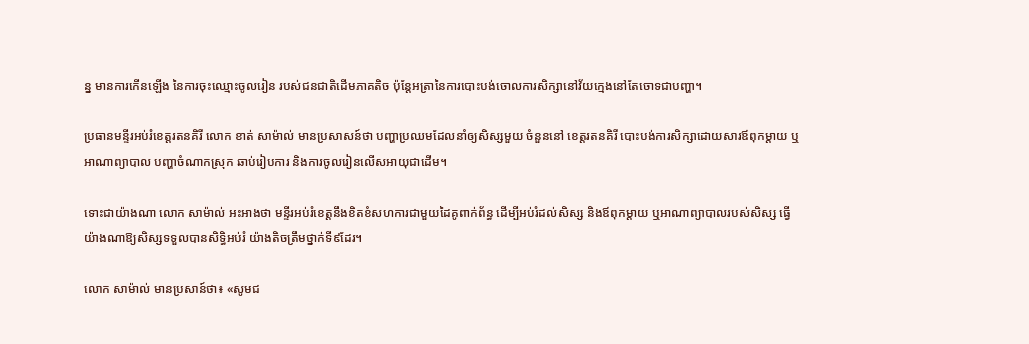ន្ន មានការកើនឡើង នៃការចុះឈ្មោះចូលរៀន របស់ជនជាតិដើមភាគតិច ប៉ុន្តែអត្រានៃការបោះបង់ចោលការសិក្សានៅវ័យក្មេងនៅតែចោទជាបញ្ហា។

ប្រធានមន្ទីរអប់រំខេត្តរតនគិរី លោក ខាត់ សាម៉ាល់ មានប្រសាសន៍ថា បញ្ហាប្រឈមដែលនាំឲ្យសិស្សមួយ ចំនួននៅ ខេត្តរតនគិរី បោះបង់ការសិក្សាដោយសារឪពុកម្តាយ ឬអាណាព្យាបាល បញ្ហាចំណាកស្រុក ឆាប់រៀបការ និងការចូលរៀនលើសអាយុជាដើម។

ទោះជាយ៉ាងណា លោក សាម៉ាល់ អះអាងថា មន្ទីរអប់រំខេត្តនឹងខិតខំសហការជាមួយដៃគូពាក់ព័ន្ធ ដើម្បីអប់រំដល់សិស្ស និងឪពុកម្តាយ ឬអាណាព្យាបាលរបស់សិស្ស ធ្វើយ៉ាងណាឱ្យសិស្សទទួលបានសិទ្ធិអប់រំ យ៉ាងតិចត្រឹមថ្នាក់ទី៩ដែរ។

លោក សាម៉ាល់ មានប្រសាន៍ថា៖ «សូមជ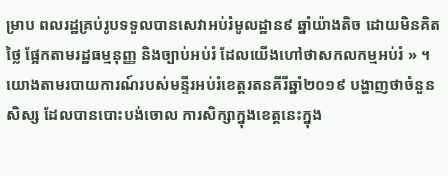ម្រាប ពលរដ្ឋគ្រប់រូបទទួលបានសេវាអប់រំមូលដ្ឋាន៩ ឆ្នាំយ៉ាងតិច ដោយមិនគិតថ្លៃ ផ្អែកតាមរដ្ឋធម្មនុញ្ញ និងច្បាប់អប់រំ ដែលយើងហៅថាសកលកម្មអប់រំ » ។យោងតាមរបាយការណ៍របស់មន្ទីរអប់រំខេត្តរតនគីរីឆ្នាំ២០១៩ បង្ហាញថាចំនួនសិស្ស ដែលបានបោះបង់ចោល ការសិក្សាក្នុងខេត្តនេះក្នុង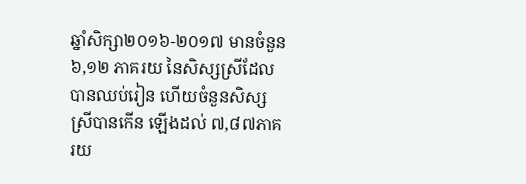ឆ្នាំសិក្សា២០១៦-២០១៧ មានចំនួន ៦,១២ ភាគរយ នៃសិស្សស្រីដែលបានឈប់រៀន ហើយចំនួនសិស្សស្រីបានកើន ឡើងដល់ ៧,៨៧ភាគរយ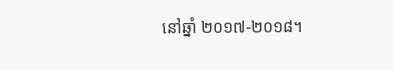នៅឆ្នាំ ២០១៧-២០១៨។